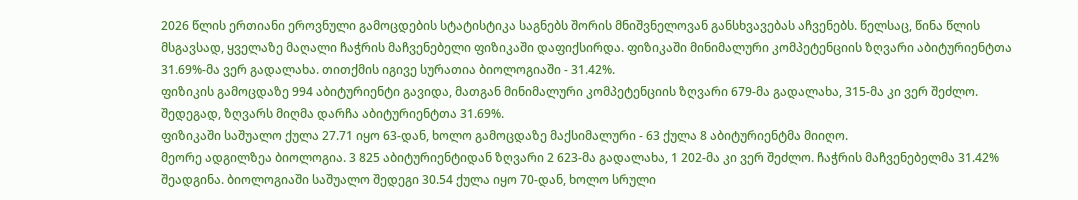2026 წლის ერთიანი ეროვნული გამოცდების სტატისტიკა საგნებს შორის მნიშვნელოვან განსხვავებას აჩვენებს. წელსაც, წინა წლის მსგავსად, ყველაზე მაღალი ჩაჭრის მაჩვენებელი ფიზიკაში დაფიქსირდა. ფიზიკაში მინიმალური კომპეტენციის ზღვარი აბიტურიენტთა 31.69%-მა ვერ გადალახა. თითქმის იგივე სურათია ბიოლოგიაში - 31.42%.
ფიზიკის გამოცდაზე 994 აბიტურიენტი გავიდა, მათგან მინიმალური კომპეტენციის ზღვარი 679-მა გადალახა, 315-მა კი ვერ შეძლო. შედეგად, ზღვარს მიღმა დარჩა აბიტურიენტთა 31.69%.
ფიზიკაში საშუალო ქულა 27.71 იყო 63-დან, ხოლო გამოცდაზე მაქსიმალური - 63 ქულა 8 აბიტურიენტმა მიიღო.
მეორე ადგილზეა ბიოლოგია. 3 825 აბიტურიენტიდან ზღვარი 2 623-მა გადალახა, 1 202-მა კი ვერ შეძლო. ჩაჭრის მაჩვენებელმა 31.42% შეადგინა. ბიოლოგიაში საშუალო შედეგი 30.54 ქულა იყო 70-დან, ხოლო სრული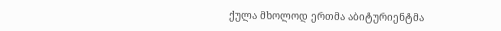ქულა მხოლოდ ერთმა აბიტურიენტმა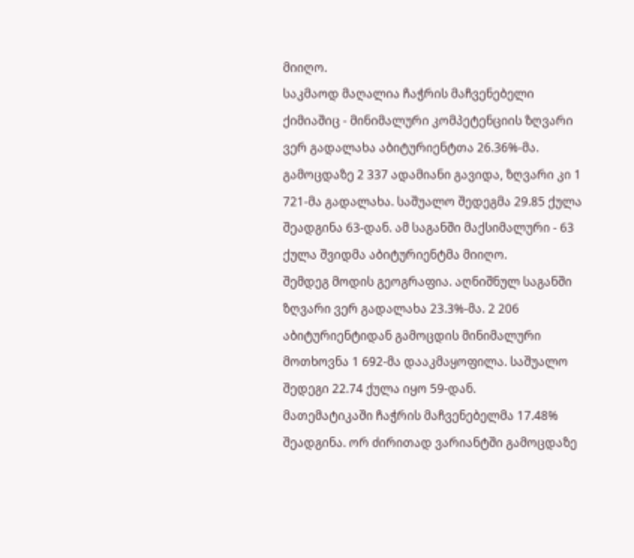მიიღო.
საკმაოდ მაღალია ჩაჭრის მაჩვენებელი ქიმიაშიც - მინიმალური კომპეტენციის ზღვარი ვერ გადალახა აბიტურიენტთა 26.36%-მა. გამოცდაზე 2 337 ადამიანი გავიდა, ზღვარი კი 1 721-მა გადალახა. საშუალო შედეგმა 29.85 ქულა შეადგინა 63-დან. ამ საგანში მაქსიმალური - 63 ქულა შვიდმა აბიტურიენტმა მიიღო.
შემდეგ მოდის გეოგრაფია. აღნიშნულ საგანში ზღვარი ვერ გადალახა 23.3%-მა. 2 206 აბიტურიენტიდან გამოცდის მინიმალური მოთხოვნა 1 692-მა დააკმაყოფილა. საშუალო შედეგი 22.74 ქულა იყო 59-დან.
მათემატიკაში ჩაჭრის მაჩვენებელმა 17.48% შეადგინა. ორ ძირითად ვარიანტში გამოცდაზე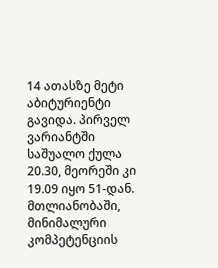14 ათასზე მეტი აბიტურიენტი გავიდა. პირველ ვარიანტში საშუალო ქულა 20.30, მეორეში კი 19.09 იყო 51-დან. მთლიანობაში, მინიმალური კომპეტენციის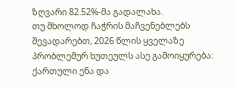ზღვარი 82.52%-მა გადალახა.
თუ მხოლოდ ჩაჭრის მაჩვენებლებს შევადარებთ, 2026 წლის ყველაზე პრობლემურ ხუთეულს ასე გამოიყურება:
ქართული ენა და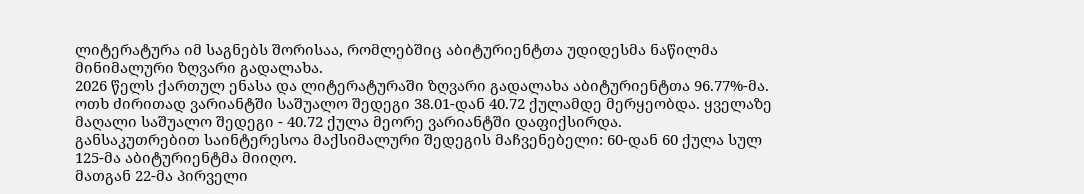ლიტერატურა იმ საგნებს შორისაა, რომლებშიც აბიტურიენტთა უდიდესმა ნაწილმა მინიმალური ზღვარი გადალახა.
2026 წელს ქართულ ენასა და ლიტერატურაში ზღვარი გადალახა აბიტურიენტთა 96.77%-მა.
ოთხ ძირითად ვარიანტში საშუალო შედეგი 38.01-დან 40.72 ქულამდე მერყეობდა. ყველაზე მაღალი საშუალო შედეგი - 40.72 ქულა მეორე ვარიანტში დაფიქსირდა.
განსაკუთრებით საინტერესოა მაქსიმალური შედეგის მაჩვენებელი: 60-დან 60 ქულა სულ 125-მა აბიტურიენტმა მიიღო.
მათგან 22-მა პირველი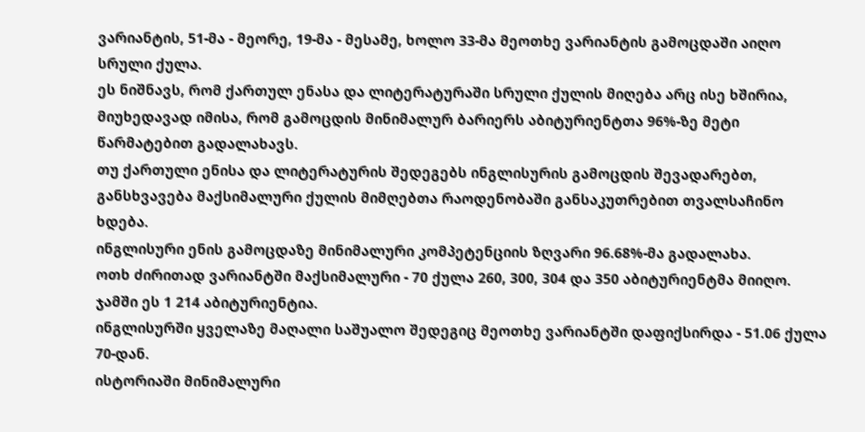ვარიანტის, 51-მა - მეორე, 19-მა - მესამე, ხოლო 33-მა მეოთხე ვარიანტის გამოცდაში აიღო სრული ქულა.
ეს ნიშნავს, რომ ქართულ ენასა და ლიტერატურაში სრული ქულის მიღება არც ისე ხშირია, მიუხედავად იმისა, რომ გამოცდის მინიმალურ ბარიერს აბიტურიენტთა 96%-ზე მეტი წარმატებით გადალახავს.
თუ ქართული ენისა და ლიტერატურის შედეგებს ინგლისურის გამოცდის შევადარებთ, განსხვავება მაქსიმალური ქულის მიმღებთა რაოდენობაში განსაკუთრებით თვალსაჩინო ხდება.
ინგლისური ენის გამოცდაზე მინიმალური კომპეტენციის ზღვარი 96.68%-მა გადალახა.
ოთხ ძირითად ვარიანტში მაქსიმალური - 70 ქულა 260, 300, 304 და 350 აბიტურიენტმა მიიღო. ჯამში ეს 1 214 აბიტურიენტია.
ინგლისურში ყველაზე მაღალი საშუალო შედეგიც მეოთხე ვარიანტში დაფიქსირდა - 51.06 ქულა 70-დან.
ისტორიაში მინიმალური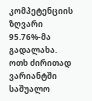კომპეტენციის ზღვარი 95.76%-მა გადალახა.
ოთხ ძირითად ვარიანტში საშუალო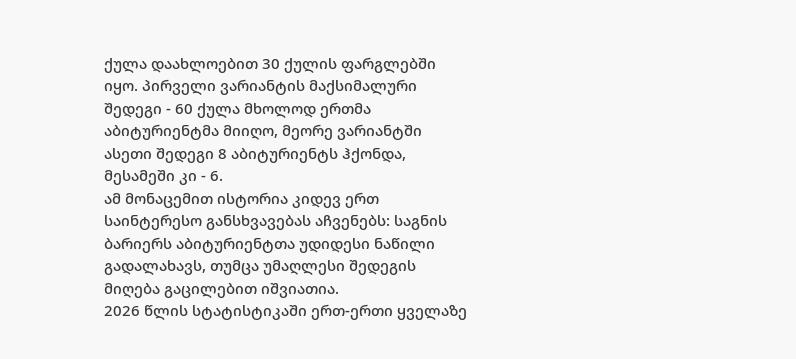ქულა დაახლოებით 30 ქულის ფარგლებში იყო. პირველი ვარიანტის მაქსიმალური შედეგი - 60 ქულა მხოლოდ ერთმა აბიტურიენტმა მიიღო, მეორე ვარიანტში ასეთი შედეგი 8 აბიტურიენტს ჰქონდა, მესამეში კი - 6.
ამ მონაცემით ისტორია კიდევ ერთ საინტერესო განსხვავებას აჩვენებს: საგნის ბარიერს აბიტურიენტთა უდიდესი ნაწილი გადალახავს, თუმცა უმაღლესი შედეგის მიღება გაცილებით იშვიათია.
2026 წლის სტატისტიკაში ერთ-ერთი ყველაზე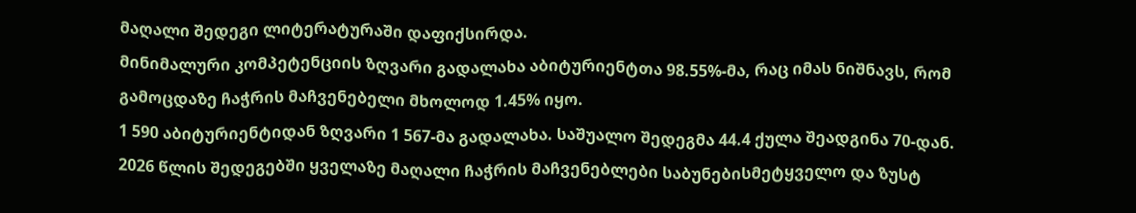მაღალი შედეგი ლიტერატურაში დაფიქსირდა.
მინიმალური კომპეტენციის ზღვარი გადალახა აბიტურიენტთა 98.55%-მა, რაც იმას ნიშნავს, რომ გამოცდაზე ჩაჭრის მაჩვენებელი მხოლოდ 1.45% იყო.
1 590 აბიტურიენტიდან ზღვარი 1 567-მა გადალახა. საშუალო შედეგმა 44.4 ქულა შეადგინა 70-დან.
2026 წლის შედეგებში ყველაზე მაღალი ჩაჭრის მაჩვენებლები საბუნებისმეტყველო და ზუსტ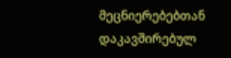მეცნიერებებთან დაკავშირებულ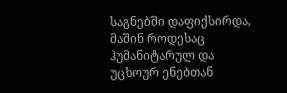საგნებში დაფიქსირდა, მაშინ როდესაც ჰუმანიტარულ და უცხოურ ენებთან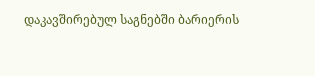დაკავშირებულ საგნებში ბარიერის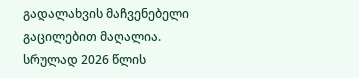გადალახვის მაჩვენებელი გაცილებით მაღალია.
სრულად 2026 წლის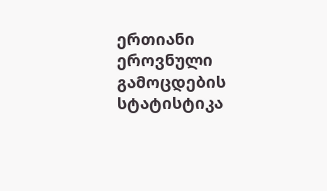ერთიანი ეროვნული გამოცდების სტატისტიკა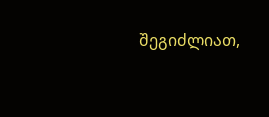შეგიძლიათ,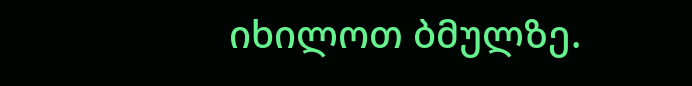იხილოთ ბმულზე.